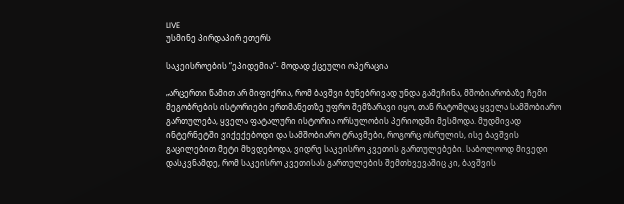LIVE
უსმინე პირდაპირ ეთერს

საკეისროების “ეპიდემია“- მოდად ქცეული ოპერაცია

„არცერთი წამით არ მიფიქრია, რომ ბავშვი ბუნებრივად უნდა გამეჩინა, მშობიარობაზე ჩემი მეგობრების ისტორიები ერთმანეთზე უფრო შემზარავი იყო, თან რატომღაც ყველა სამშობიარო გართულება, ყველა ფატალური ისტორია ორსულობის პერიოდში მესმოდა. მუდმივად ინტერნეტში ვიქექებოდი და სამშობიარო ტრავმები, როგორც ოსრულის, ისე ბავშვის გაცილებით მეტი მხვდებოდა, ვიდრე საკეისრო კვეთის გართულებები. საბოლოოდ მივედი დასკვნამდე, რომ საკეისრო კვეთისას გართულების შემთხვევაშიც კი, ბავშვის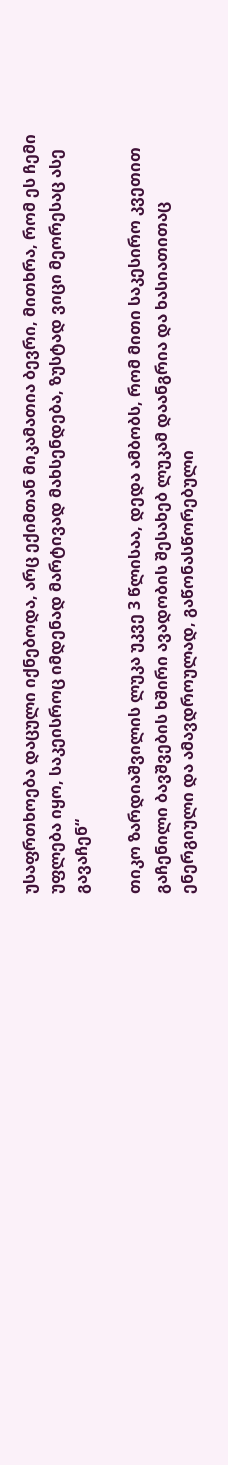უსაფრთხოება დაცული იქნებოდა, არც ექიმთან მიკამათია ბევრი, მითხრა, რომ ეს ჩემი უფლება იყო, საკეისროც იმდენად მარტივად მახსენდება, ზუსტად ვიცი მეორესაც ასე გავაჩენ“

თიკო ზარდიაშვილის ლუკა უკვე 3 წლისაა, დედა ამბობს, რომ მითი საკესირო კვეთით გაჩენილი ბავშვების ხშირი ავადობის შესახებ ლუკამ დაანგრია და ხასიათითაც ენერგიული და ამავდროულად, გაწონასწორებული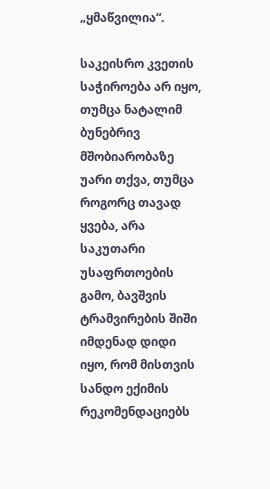„ყმაწვილია“.

საკეისრო კვეთის საჭიროება არ იყო, თუმცა ნატალიმ ბუნებრივ მშობიარობაზე უარი თქვა, თუმცა როგორც თავად ყვება, არა საკუთარი უსაფრთოების გამო, ბავშვის ტრამვირების შიში იმდენად დიდი იყო, რომ მისთვის სანდო ექიმის რეკომენდაციებს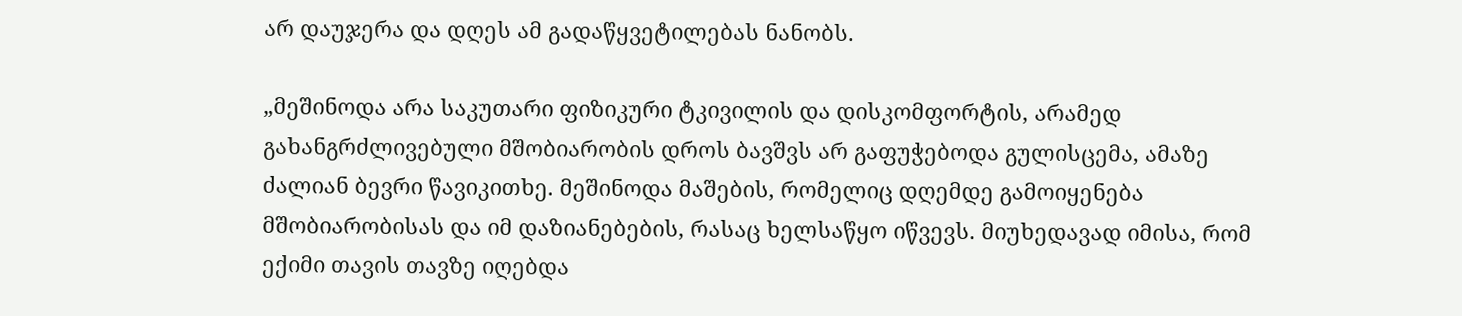არ დაუჯერა და დღეს ამ გადაწყვეტილებას ნანობს.

„მეშინოდა არა საკუთარი ფიზიკური ტკივილის და დისკომფორტის, არამედ გახანგრძლივებული მშობიარობის დროს ბავშვს არ გაფუჭებოდა გულისცემა, ამაზე ძალიან ბევრი წავიკითხე. მეშინოდა მაშების, რომელიც დღემდე გამოიყენება მშობიარობისას და იმ დაზიანებების, რასაც ხელსაწყო იწვევს. მიუხედავად იმისა, რომ ექიმი თავის თავზე იღებდა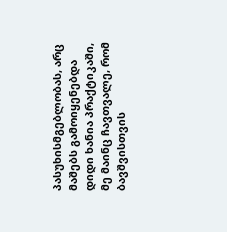პასუხისმგებლობას, არც მაშებს გამოიყენებდა დიდი ხანია პრაქტიკაში, მე მაინც ჩავთვალე, რომ ბავშვისთვის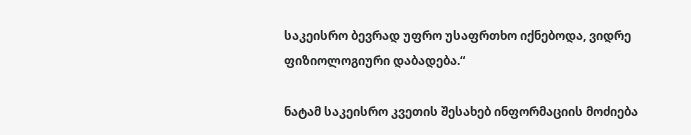საკეისრო ბევრად უფრო უსაფრთხო იქნებოდა, ვიდრე ფიზიოლოგიური დაბადება.“

ნატამ საკეისრო კვეთის შესახებ ინფორმაციის მოძიება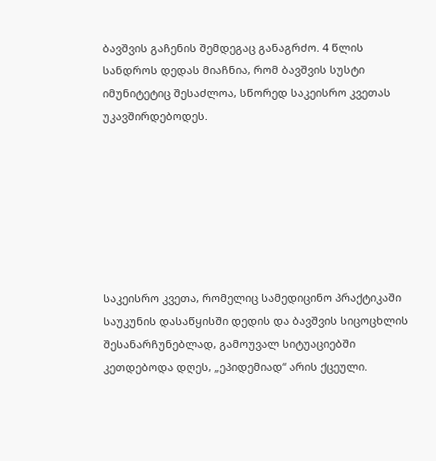ბავშვის გაჩენის შემდეგაც განაგრძო. 4 წლის სანდროს დედას მიაჩნია, რომ ბავშვის სუსტი იმუნიტეტიც შესაძლოა, სწორედ საკეისრო კვეთას უკავშირდებოდეს.







საკეისრო კვეთა, რომელიც სამედიცინო პრაქტიკაში საუკუნის დასაწყისში დედის და ბავშვის სიცოცხლის შესანარჩუნებლად, გამოუვალ სიტუაციებში კეთდებოდა დღეს, „ეპიდემიად“ არის ქცეული.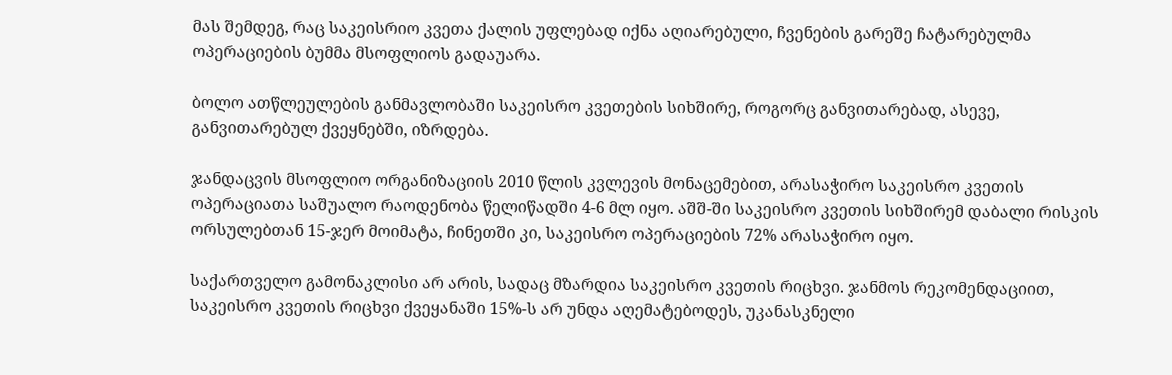მას შემდეგ, რაც საკეისრიო კვეთა ქალის უფლებად იქნა აღიარებული, ჩვენების გარეშე ჩატარებულმა ოპერაციების ბუმმა მსოფლიოს გადაუარა.

ბოლო ათწლეულების განმავლობაში საკეისრო კვეთების სიხშირე, როგორც განვითარებად, ასევე, განვითარებულ ქვეყნებში, იზრდება.

ჯანდაცვის მსოფლიო ორგანიზაციის 2010 წლის კვლევის მონაცემებით, არასაჭირო საკეისრო კვეთის ოპერაციათა საშუალო რაოდენობა წელიწადში 4-6 მლ იყო. აშშ-ში საკეისრო კვეთის სიხშირემ დაბალი რისკის ორსულებთან 15-ჯერ მოიმატა, ჩინეთში კი, საკეისრო ოპერაციების 72% არასაჭირო იყო.

საქართველო გამონაკლისი არ არის, სადაც მზარდია საკეისრო კვეთის რიცხვი. ჯანმოს რეკომენდაციით, საკეისრო კვეთის რიცხვი ქვეყანაში 15%-ს არ უნდა აღემატებოდეს, უკანასკნელი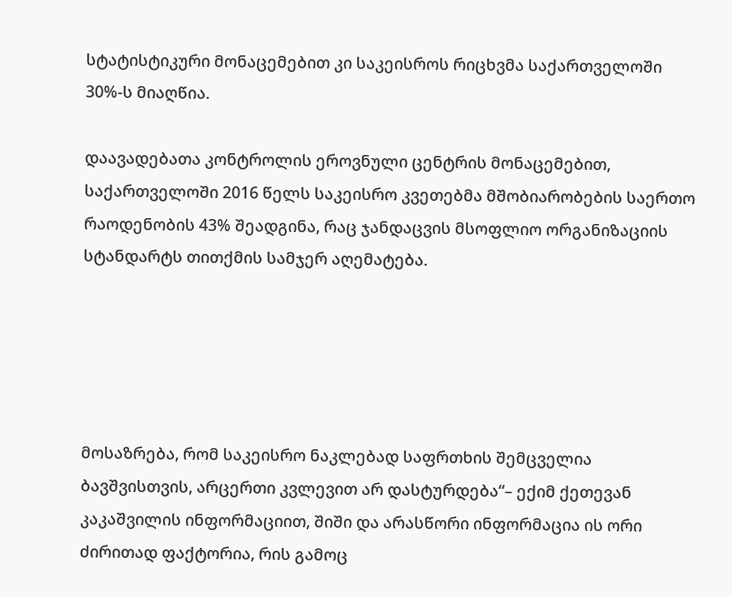სტატისტიკური მონაცემებით კი საკეისროს რიცხვმა საქართველოში 30%-ს მიაღწია.

დაავადებათა კონტროლის ეროვნული ცენტრის მონაცემებით, საქართველოში 2016 წელს საკეისრო კვეთებმა მშობიარობების საერთო რაოდენობის 43% შეადგინა, რაც ჯანდაცვის მსოფლიო ორგანიზაციის სტანდარტს თითქმის სამჯერ აღემატება.





მოსაზრება, რომ საკეისრო ნაკლებად საფრთხის შემცველია ბავშვისთვის, არცერთი კვლევით არ დასტურდება“– ექიმ ქეთევან კაკაშვილის ინფორმაციით, შიში და არასწორი ინფორმაცია ის ორი ძირითად ფაქტორია, რის გამოც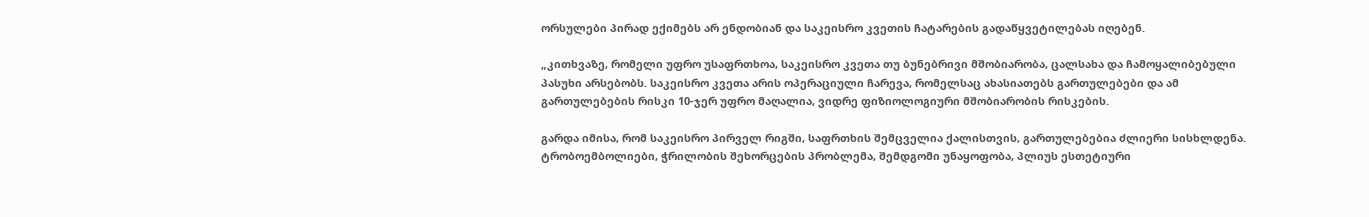ორსულები პირად ექიმებს არ ენდობიან და საკეისრო კვეთის ჩატარების გადაწყვეტილებას იღებენ.

„კითხვაზე, რომელი უფრო უსაფრთხოა, საკეისრო კვეთა თუ ბუნებრივი მშობიარობა, ცალსახა და ჩამოყალიბებული პასუხი არსებობს. საკეისრო კვეთა არის ოპერაციული ჩარევა, რომელსაც ახასიათებს გართულებები და ამ გართულებების რისკი 10-ჯერ უფრო მაღალია, ვიდრე ფიზიოლოგიური მშობიარობის რისკების.

გარდა იმისა, რომ საკეისრო პირველ რიგში, საფრთხის შემცველია ქალისთვის, გართულებებია ძლიერი სისხლდენა. ტრობოემბოლიები, ჭრილობის შეხორცების პრობლემა, შემდგომი უნაყოფობა, პლიუს ესთეტიური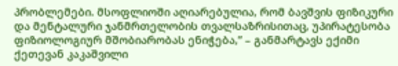პრობლემები. მსოფლიოში აღიარებულია, რომ ბავშვის ფიზიკური და მენტალური ჯანმრთელობის თვალსაზრისითაც, უპირატესობა ფიზიოლოგიურ მშობიარობას ენიჭება,” – განმარტავს ექიმი ქეთევან კაკაშვილი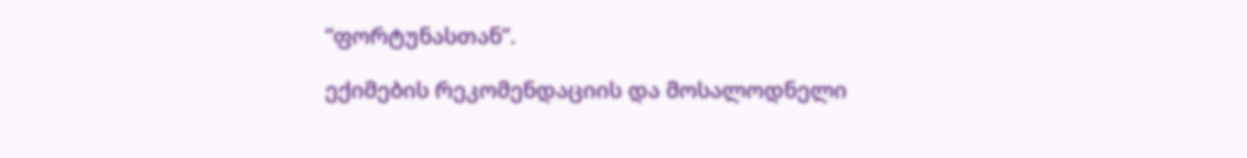“ფორტუნასთან”.

ექიმების რეკომენდაციის და მოსალოდნელი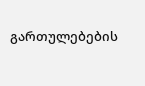გართულებების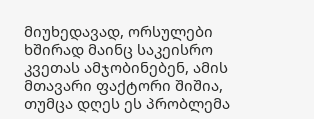მიუხედავად, ორსულები ხშირად მაინც საკეისრო კვეთას ამჯობინებენ, ამის მთავარი ფაქტორი შიშია, თუმცა დღეს ეს პრობლემა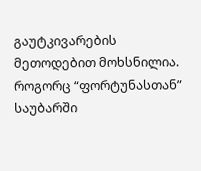გაუტკივარების მეთოდებით მოხსნილია. როგორც “ფორტუნასთან” საუბარში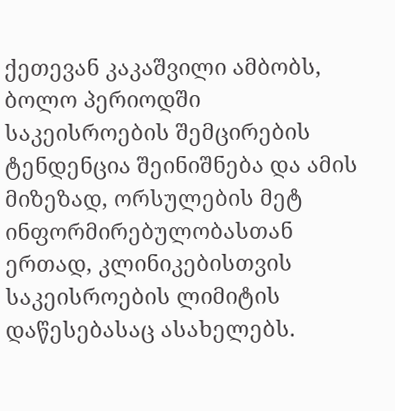ქეთევან კაკაშვილი ამბობს, ბოლო პერიოდში საკეისროების შემცირების ტენდენცია შეინიშნება და ამის მიზეზად, ორსულების მეტ ინფორმირებულობასთან ერთად, კლინიკებისთვის საკეისროების ლიმიტის დაწესებასაც ასახელებს.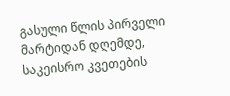გასული წლის პირველი მარტიდან დღემდე, საკეისრო კვეთების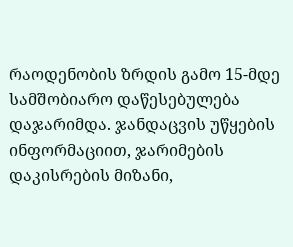რაოდენობის ზრდის გამო 15-მდე სამშობიარო დაწესებულება დაჯარიმდა. ჯანდაცვის უწყების ინფორმაციით, ჯარიმების დაკისრების მიზანი,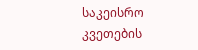საკეისრო კვეთების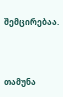შემცირებაა.



თამუნა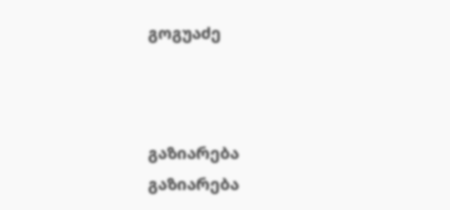გოგუაძე



გაზიარება
გაზიარება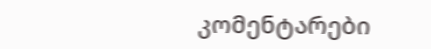კომენტარები